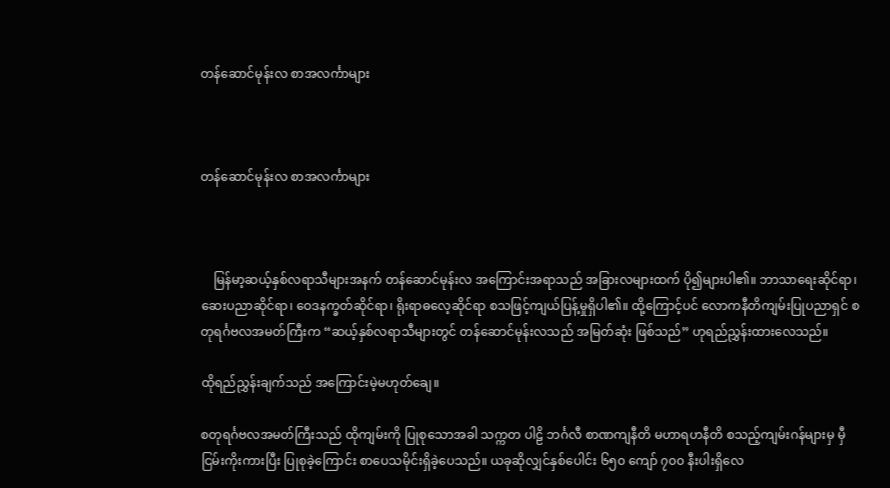တန်ဆောင်မုန်းလ စာအလင်္ကာများ



တန်ဆောင်မုန်းလ စာအလင်္ကာများ



    မြန်မာ့ဆယ့်နှစ်လရာသီများအနက် တန်ဆောင်မုန်းလ အကြောင်းအရာသည် အခြားလများထက် ပို၍များပါ၏။ ဘာသာရေးဆိုင်ရာ၊ ဆေးပညာဆိုင်ရာ၊ ဝေဒနက္ခတ်ဆိုင်ရာ၊ ရိုးရာဓလေ့ဆိုင်ရာ စသဖြင့်ကျယ်ပြန့်မှုရှိပါ၏။ ထို့ကြောင့်ပင် လောကနီတိကျမ်းပြုပညာရှင် စတုရင်္ဂဗလအမတ်ကြီးက “ဆယ့်နှစ်လရာသီများတွင် တန်ဆောင်မုန်းလသည် အမြတ်ဆုံး ဖြစ်သည်” ဟုရည်ညွှန်းထားလေသည်။

ထိုရည်ညွှန်းချက်သည် အကြောင်းမဲ့မဟုတ်ချေ။

စတုရင်္ဂဗလအမတ်ကြီးသည် ထိုကျမ်းကို ပြုစုသောအခါ သက္ကတ ပါဠိ ဘင်္ဂလီ စာဏကျနီတိ မဟာရဟနီတိ စသည့်ကျမ်းဂန်များမှ မှီငြမ်းကိုးကားပြီး ပြုစုခဲ့ကြောင်း စာပေသမိုင်းရှိခဲ့ပေသည်။ ယခုဆိုလျှင်နှစ်ပေါင်း ၆၅၀ ကျော် ၇၀၀ နီးပါးရှိလေ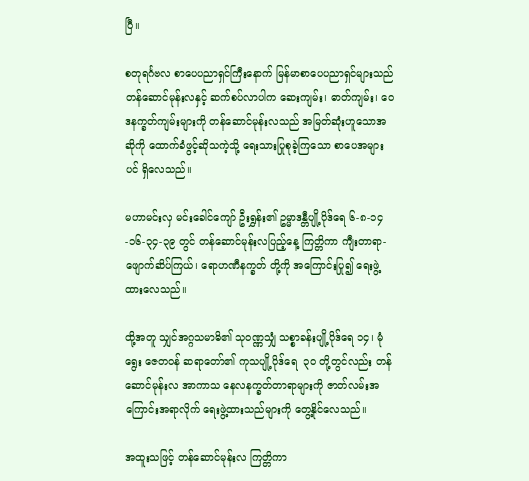ပြီ။

စတုရင်္ဂဗလ စာပေပညာရှင်ကြီးနောက် မြန်မာစာပေပညာရှင်များသည် တန်ဆောင်မုန်းလနှင့် ဆက်စပ်လာပါက ဆေးကျမ်း၊ ဓာတ်ကျမ်း၊ ဝေဒနက္ခတ်ကျမ်းများကို တန်ဆောင်မုန်းလသည် အမြတ်ဆုံးဟူသောအဆိုကို ထောက်ခံဖွင့်ဆိုသကဲ့သို့ ရေးသားပြုစုခဲ့ကြသော စာပေအများပင် ရှိလေသည်။

မဟာမင်းလှ မင်းခေါင်ကျော် ဦးရွှန်း၏ ဥမ္မာဒန္တီပျို့ပိုဒ်ရေ ၆-၈-၁၄-၁၆-၃၄-၃၉ တွင် တန်ဆောင်မုန်းလပြည့်နေ့ ကြတ္တိကာ ကျီးတာရာ-ဖျောက်ဆိပ်ကြယ်၊ ရောဟဏီနက္ခတ် တို့ကို အကြောင်းပြု၍ ရေးဖွဲ့ထားလေသည်။

ထို့အတူ သျှင်အဂ္ဂသမာဓိ၏ သုဝဏ္ဏသျှံ သစ္စာခန်းပျို့ပိုဒ်ရေ ၁၄၊ မုံရွေး ဇေတဝန် ဆရာတော်၏ ကုသပျို့ပိုဒ်ရေ  ၃၀ တို့တွင်လည်း တန်ဆောင်မုန်းလ အာကာသ နေလနက္ခတ်တာရာများကို ဇာတ်လမ်းအကြောင်းအရာလိုက် ရေးဖွဲ့ထားသည်များကို တွေ့နိုင်လေသည်။

အထူးသဖြင့် တန်ဆောင်မုန်းလ ကြတ္တိကာ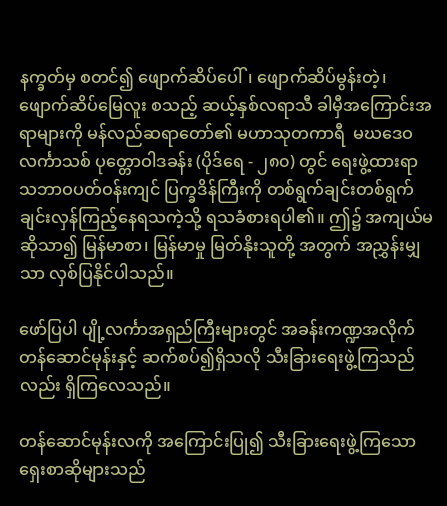နက္ခတ်မှ စတင်၍ ဖျောက်ဆိပ်ပေါ်၊ ဖျောက်ဆိပ်မွန်းတဲ့၊ ဖျောက်ဆိပ်မြေလူး စသည့် ဆယ့်နှစ်လရာသီ ခါမှီအကြောင်းအရာများကို မန်လည်ဆရာတော်၏ မဟာသုတကာရီ  မဃဒေဝလင်္ကာသစ် ပုတ္တောဝါဒခန်း (ပိုဒ်ရေ - ၂၈၀) တွင် ရေးဖွဲ့ထားရာ သဘာဝပတ်ဝန်းကျင် ပြက္ခဒိန်ကြီးကို တစ်ရွက်ချင်းတစ်ရွက်ချင်းလှန်ကြည့်နေရသကဲ့သို့ ရသခံစားရပါ၏။ ဤ၌ အကျယ်မဆိုသာ၍ မြန်မာစာ၊ မြန်မာမှု မြတ်နိုးသူတို့ အတွက် အညွှန်းမျှသာ လှစ်ပြနိုင်ပါသည်။

ဖော်ပြပါ ပျို့လင်္ကာအရှည်ကြီးများတွင် အခန်းကဏ္ဍအလိုက် တန်ဆောင်မုန်းနှင့် ဆက်စပ်၍ရှိသလို သီးခြားရေးဖွဲ့ကြသည်လည်း ရှိကြလေသည်။

တန်ဆောင်မုန်းလကို အကြောင်းပြု၍ သီးခြားရေးဖွဲ့ကြသော ရှေးစာဆိုများသည်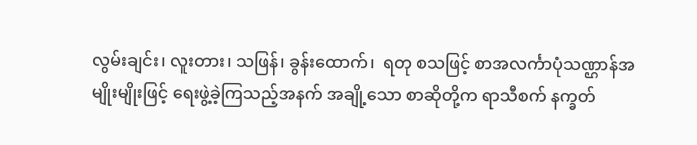လွမ်းချင်း၊ လူးတား၊ သဖြန်၊ ခွန်းထောက်၊  ရတု စသဖြင့် စာအလင်္ကာပုံသဏ္ဌာန်အမျိုးမျိုးဖြင့် ရေးဖွဲ့ခဲ့ကြသည့်အနက် အချို့သော စာဆိုတို့က ရာသီစက် နက္ခတ်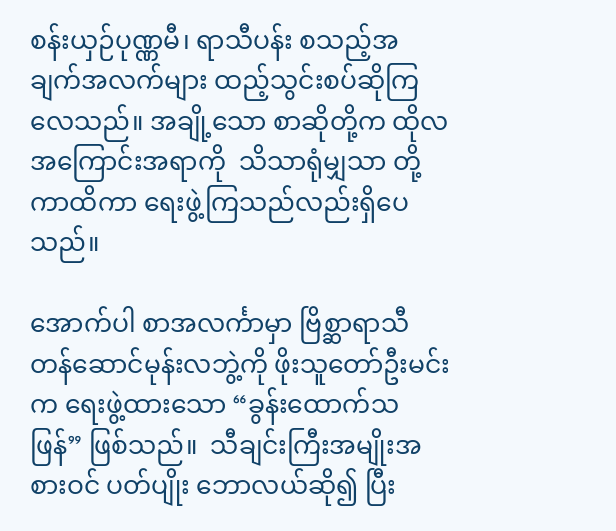စန်းယှဉ်ပုဏ္ဏမီ၊ ရာသီပန်း စသည့်အချက်အလက်များ ထည့်သွင်းစပ်ဆိုကြလေသည်။ အချို့သော စာဆိုတို့က ထိုလအကြောင်းအရာကို  သိသာရုံမျှသာ တို့ကာထိကာ ရေးဖွဲ့ကြသည်လည်းရှိပေသည်။

အောက်ပါ စာအလင်္ကာမှာ ဗြိစ္ဆာရာသီတန်ဆောင်မုန်းလဘွဲ့ကို ဖိုးသူတော်ဦးမင်းက ရေးဖွဲ့ထားသော “ခွန်းထောက်သဖြန်” ဖြစ်သည်။  သီချင်းကြီးအမျိုးအစားဝင် ပတ်ပျိုး ဘောလယ်ဆို၍ ပြီး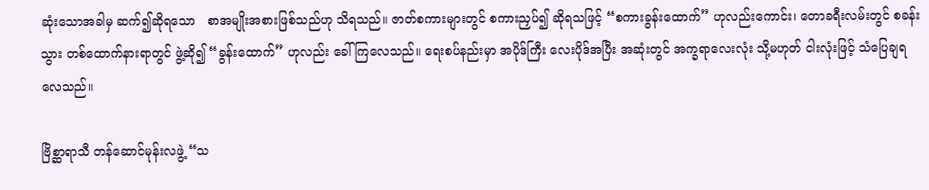ဆုံးသောအခါမှ ဆက်၍ဆိုရသော   စာအမျိုးအစားဖြစ်သည်ဟု သိရသည်။ ဇာတ်စကားများတွင် စကားညှပ်၍ ဆိုရသဖြင့် “စကားခွန်းထောက်” ဟုလည်းကောင်း၊ တောခရီးလမ်းတွင် စခန်းသွား တစ်ထောက်နားရာတွင် ဖွဲ့ဆို၍ “ခွန်းထောက်” ဟုလည်း ခေါ်ကြလေသည်။ ရေးစပ်နည်းမှာ အပိုဒ်ကြီး လေးပိုဒ်အပြီး အဆုံးတွင် အက္ခရာလေးလုံး သို့မဟုတ် ငါးလုံးဖြင့် သံပြေချရလေသည်။

ဗြိစ္ဆာရာသီ တန်ဆောင်မုန်းလဖွဲ့ “သ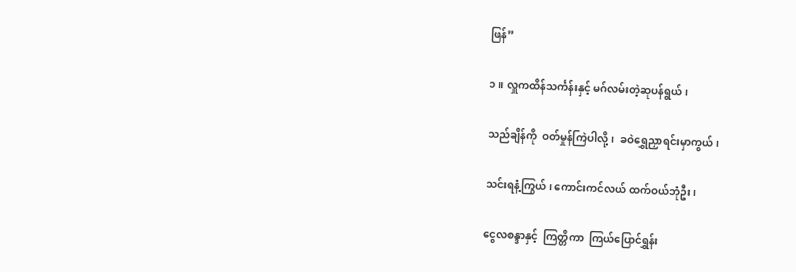ဖြန်”

၁။ လှူကထိန်သင်္ကန်းနှင့် မဂ်လမ်းတဲ့ဆုပန်ရွယ်၊

သည်ချိန်ကို  ဝတ်မှုန်ကြဲပါလို့၊  ခဝဲရွှေညှာရင်းမှာကွယ်၊

သင်းရနံ့ကြွယ်၊ ကောင်းကင်လယ် ထက်ဝယ်ဘုံဦး၊

ငွေလစန္ဒာနှင့်  ကြတ္တိကာ  ကြယ်ပြောင်ရွှန်း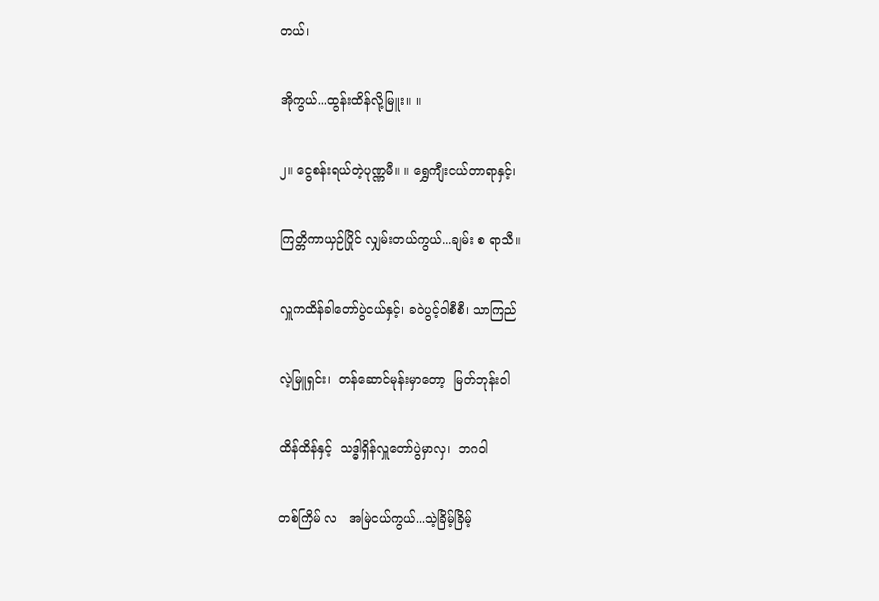တယ်၊

အိုကွယ်...ထွန်းထိန်လို့မြူး။ ။

၂။ ငွေစန်းရယ်တဲ့ပုဏ္ဏမီ။ ။ ရွှေကျီးငယ်တာရာနှင့်၊

ကြတ္တိကာယှဉ်ပြိုင် လျှမ်းတယ်ကွယ်...ချမ်း စ ရာသီ။

လှူကထိန်ခါတော်ပွဲငယ်နှင့်၊ ခဝဲပွင့်ဝါစီစီ၊ သာကြည်

လဲ့မြူရှင်း၊  တန်ဆောင်မုန်းမှာတော့  မြတ်ဘုန်းဝါ

ထိန်ထိန်နှင့်  သဒ္ဓါရှိန်လှူတော်ပွဲမှာလှ၊  ဘဂဝါ

တစ်ကြိမ် လ   အမြဲငယ်ကွယ်...သဲ့ခြိမ့်ခြိမ့်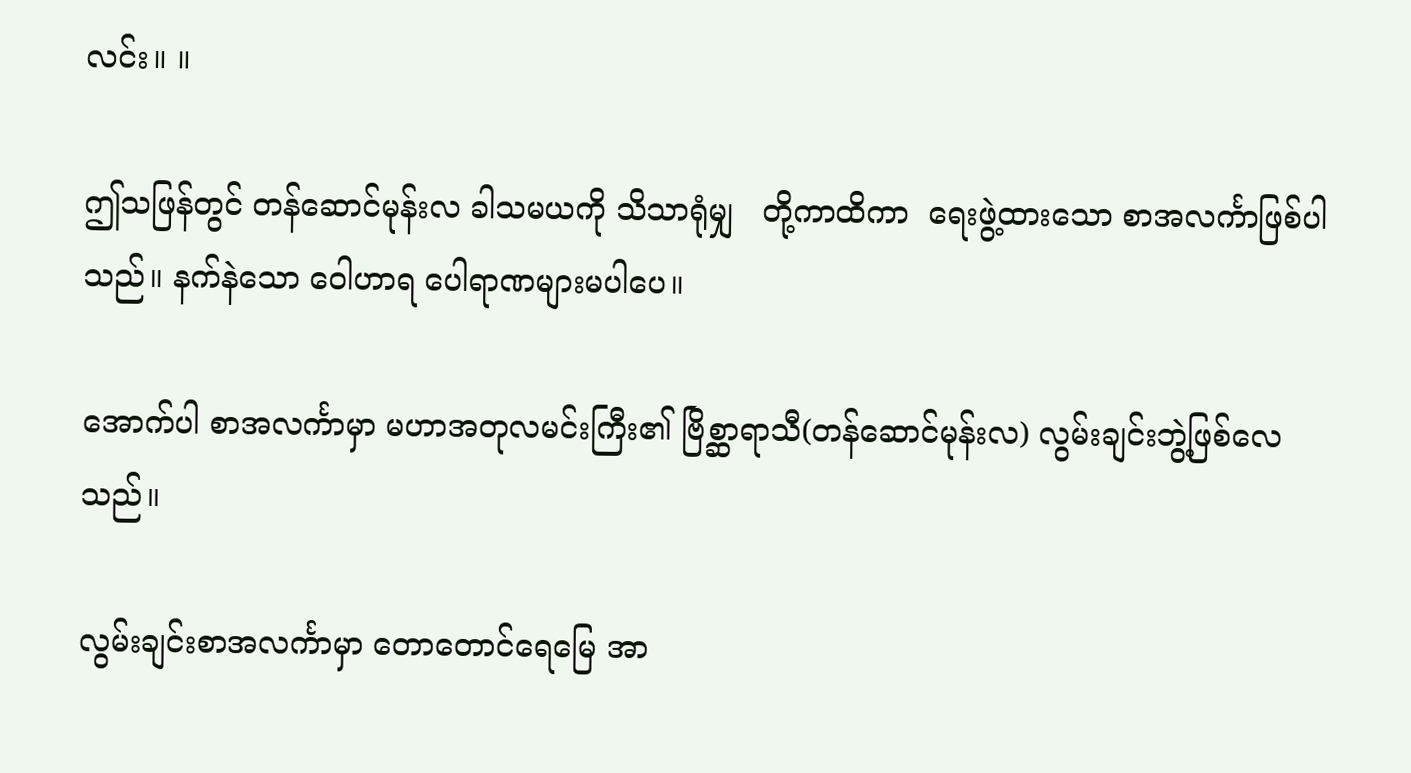လင်း။ ။

ဤသဖြန်တွင် တန်ဆောင်မုန်းလ ခါသမယကို သိသာရုံမျှ   တို့ကာထိကာ  ရေးဖွဲ့ထားသော စာအလင်္ကာဖြစ်ပါသည်။ နက်နဲသော ဝေါဟာရ ပေါရာဏများမပါပေ။

အောက်ပါ စာအလင်္ကာမှာ မဟာအတုလမင်းကြီး၏ ဗြိစ္ဆာရာသီ(တန်ဆောင်မုန်းလ) လွမ်းချင်းဘွဲ့ဖြစ်လေသည်။

လွမ်းချင်းစာအလင်္ကာမှာ တောတောင်ရေမြေ အာ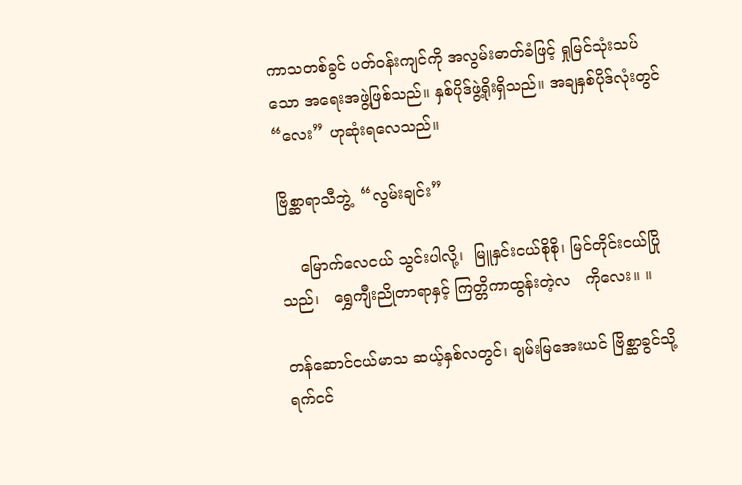ကာသတစ်ခွင် ပတ်ဝန်းကျင်ကို အလွမ်းဓာတ်ခံဖြင့် ရှုမြင်သုံးသပ်သော အရေးအဖွဲ့ဖြစ်သည်။ နှစ်ပိုဒ်ဖွဲ့ရိုးရှိသည်။ အချနှစ်ပိုဒ်လုံးတွင် “လေး” ဟုဆုံးရလေသည်။

ဗြိစ္ဆာရာသီဘွဲ့  “လွမ်းချင်း”

    မြောက်လေငယ် သွင်းပါလို့၊  မြူနှင်းငယ်စိုစို၊ မြင်တိုင်းငယ်ပြိုသည်၊   ရွှေကျီးညိုတာရာနှင့် ကြတ္တိကာထွန်းတဲ့လ   ကိုလေး။ ။

တန်ဆောင်ငယ်မာသ ဆယ့်နှစ်လတွင်၊ ချမ်းမြအေးယင် ဗြိစ္ဆာခွင်သို့ ရက်ငင်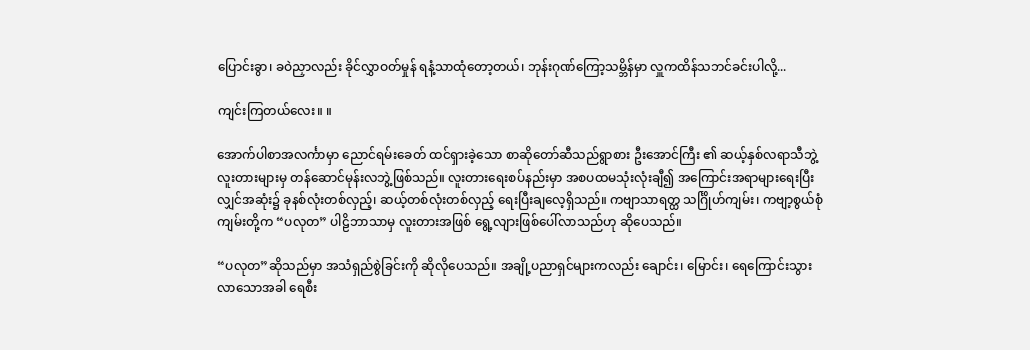ပြောင်းခွာ၊ ခဝဲညှာလည်း ခိုင်လွှာဝတ်မှုန် ရနံ့သာထုံတော့တယ်၊ ဘုန်းဂုဏ်ကြော့သမ္ဘိန်မှာ လှူကထိန်သဘင်ခင်းပါလို့...

ကျင်းကြတယ်လေး။ ။

အောက်ပါစာအလင်္ကာမှာ ညောင်ရမ်းခေတ် ထင်ရှားခဲ့သော စာဆိုတော်ဆီသည်ရွာစား ဦးအောင်ကြီး ၏ ဆယ့်နှစ်လရာသီဘွဲ့ လူးတားများမှ တန်ဆောင်မုန်းလဘွဲ့ဖြစ်သည်။ လူးတားရေးစပ်နည်းမှာ အစပထမသုံးလုံးချီ၍ အကြောင်းအရာများရေးပြီးလျှင်အဆုံး၌ ခုနစ်လုံးတစ်လှည့်၊ ဆယ့်တစ်လုံးတစ်လှည့် ရေးပြီးချလေ့ရှိသည်။ ကဗျာသာရတ္ထ သင်္ဂြိုဟ်ကျမ်း၊ ကဗျာ့စွယ်စုံကျမ်းတို့က “ပလုတ” ပါဠိဘာသာမှ လူးတားအဖြစ် ရွေ့လျားဖြစ်ပေါ်လာသည်ဟု ဆိုပေသည်။

“ပလုတ”ဆိုသည်မှာ အသံရှည်စွဲခြင်းကို ဆိုလိုပေသည်။ အချို့ပညာရှင်များကလည်း ချောင်း၊ မြောင်း၊ ရေကြောင်းသွားလာသောအခါ ရေစီး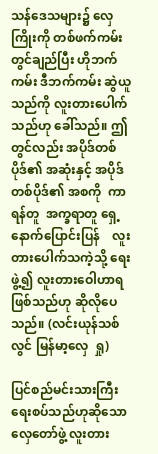သန်ဒေသများ၌ လှေကြိုးကို တစ်ဖက်ကမ်းတွင်ချည်ပြီး ဟိုဘက်ကမ်း ဒီဘက်ကမ်း ဆွဲယူသည်ကို လူးတားပေါက်သည်ဟု ခေါ်သည်။ ဤတွင်လည်း အပိုဒ်တစ်ပိုဒ်၏ အဆုံးနှင့် အပိုဒ်တစ်ပိုဒ်၏ အစကို  ကာရန်တူ  အက္ခရာတူ ရှေ့နောက်ပြောင်းပြန်    လူးတားပေါက်သကဲ့သို့ ရေးဖွဲ့၍ လူးတားဝေါဟာရဖြစ်သည်ဟု ဆိုလိုပေသည်။ (လင်းယုန်သစ်လွင် မြန်မာ့လှေ  ရှု)

ပြင်စည်မင်းသားကြီး ရေးစပ်သည်ဟုဆိုသော လှေတော်ဖွဲ့ လူးတား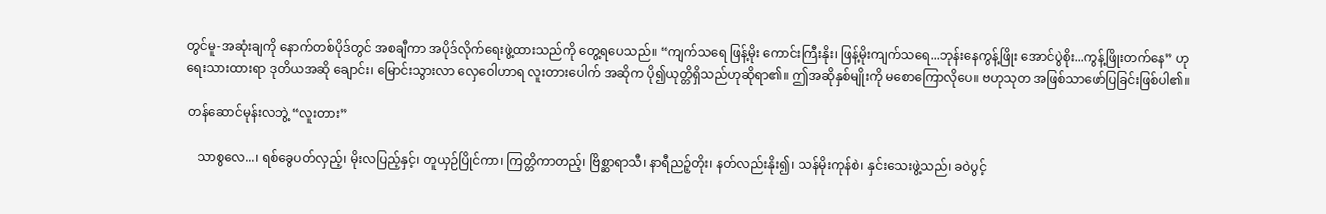တွင်မူ-အဆုံးချကို နောက်တစ်ပိုဒ်တွင် အစချီကာ အပိုဒ်လိုက်ရေးဖွဲ့ထားသည်ကို တွေ့ရပေသည်။ “ကျက်သရေ ဖြန့်မိုး ကောင်းကြီးနိုး၊ ဖြန့်မိုးကျက်သရေ...ဘုန်းနေကွန့်ဖြိုး အောင်ပွဲစိုး...ကွန့်ဖြိုးတက်နေ” ဟု ရေးသားထားရာ ဒုတိယအဆို ချောင်း၊ မြောင်းသွားလာ လှေဝေါဟာရ လူးတားပေါက် အဆိုက ပို၍ယုတ္တိရှိသည်ဟုဆိုရာ၏။ ဤအဆိုနှစ်မျိုးကို မစောကြောလိုပေ။ ဗဟုသုတ အဖြစ်သာဖော်ပြခြင်းဖြစ်ပါ၏။

 တန်ဆောင်မုန်းလဘွဲ့ “လူးတား”

    သာစွလေ...၊ ရစ်ခွေပတ်လှည့်၊ မိုးလပြည့်နှင့်၊ တူယှဉ်ပြိုင်ကာ၊ ကြတ္တိကာတည့်၊ ဗြိစ္ဆာရာသီ၊ နာရီညဉ့်တိုး၊ နတ်လည်းနိုး၍၊ သန်မိုးကုန်စဲ၊ နှင်းသေးဖွဲ့သည်၊ ခဝဲပွင့်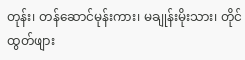တုန်း၊ တန်ဆောင်မုန်းကား၊ မချုန်းမိုးသား၊ တိုင်ထွတ်ဖျား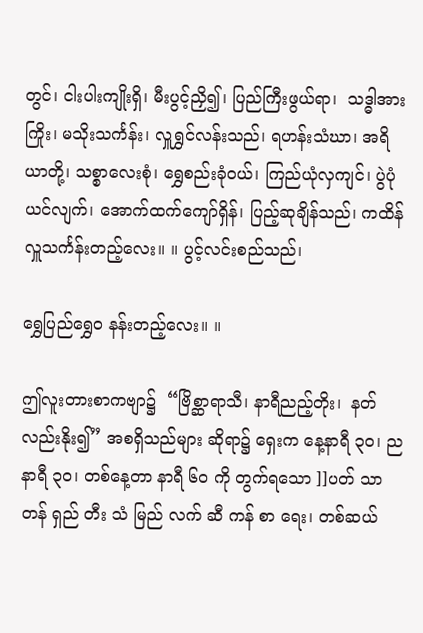တွင်၊ ငါးပါးကျိုးရှိ၊ မီးပွင့်ညှိ၍၊ ပြည်ကြီးဖွယ်ရာ၊  သဒ္ဓါအားကြိုး၊ မသိုးသင်္ကန်း၊ လှူရွှင်လန်းသည်၊ ရဟန်းသံဃာ၊ အရိယာတို့၊ သစ္စာလေးစုံ၊ ရွှေစည်းခုံဝယ်၊ ကြည်ယုံလှကျင်၊ ပွဲပုံယင်လျက်၊ အောက်ထက်ကျော်ရှိန်၊ ပြည့်ဆုချိန်သည်၊ ကထိန်လှူသင်္ကန်းတည့်လေး။ ။ ပွင့်လင်းစည်သည်၊

ရွှေပြည်ရွှေ၀ နန်းတည့်လေး။ ။

ဤလူးတားစာကဗျာ၌  “ဗြိစ္ဆာရာသီ၊ နာရီညည့်တိုး၊  နတ်လည်းနိုး၍” အစရှိသည်များ ဆိုရာ၌ ရှေးက နေ့နာရီ ၃၀၊ ညနာရီ ၃၀၊ တစ်နေ့တာ နာရီ ၆၀ ကို တွက်ရသော ]]ပတ် သာ တန် ရှည် တီး သံ မြည် လက် ဆီ ကန် စာ ရေး၊ တစ်ဆယ်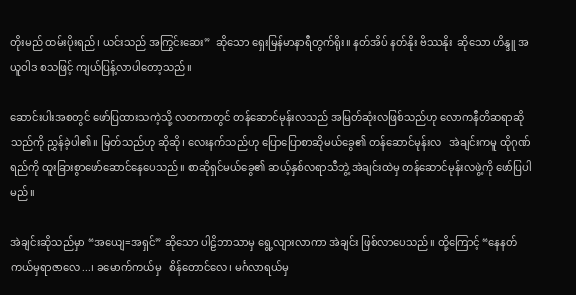တိုးမည် ထမ်းပိုးရည်၊ ယင်းသည် အကြွင်းဆေး”  ဆိုသော ရှေးမြန်မာနာရီတွက်ရိုး။ နတ်အိပ် နတ်နိုး ဗိဿနိုး  ဆိုသော ဟိန္ဒူ အယူဝါဒ စသဖြင့် ကျယ်ပြန့်လာပါတော့သည်။

ဆောင်းပါးအစတွင် ဖော်ပြထားသကဲ့သို့ လတကာတွင် တန်ဆောင်မုန်းလသည် အမြတ်ဆုံးလဖြစ်သည်ဟု လောကနီတိဆရာဆိုသည်ကို ညွှန်ခဲ့ပါ၏။ မြတ်သည်ဟု ဆိုဆို၊ လေးနက်သည်ဟု ပြောပြောစာဆိုမယ်ခွေ၏ တန်ဆောင်မုန်းလ   အဲချင်းကမူ ထိုဂုဏ်ရည်ကို ထူးခြားစွာဖော်ဆောင်နေပေသည်။ စာဆိုရှင်မယ်ခွေ၏ ဆယ့်နှစ်လရာသီဘွဲ့ အဲချင်းထဲမှ တန်ဆောင်မုန်းလဖွဲ့ကို ဖော်ပြပါမည်။

အဲချင်းဆိုသည်မှာ “အယျေ=အရှင်” ဆိုသော ပါဠိဘာသာမှ ရွေ့လျားလာကာ အဲချင်း ဖြစ်လာပေသည်။ ထို့ကြောင့် “နေနတ်ကယ်မှရာဇာလေ...၊ ခမောက်ကယ်မှ   စိန်တောင်လေ၊ မင်္ဂလာရယ်မှ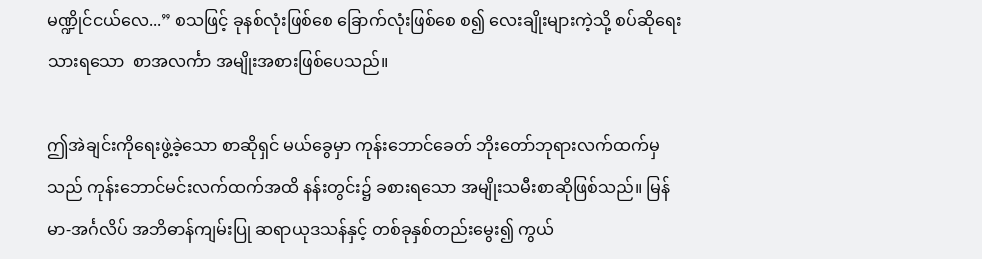မဏ္ဍိုင်ငယ်လေ...” စသဖြင့် ခုနစ်လုံးဖြစ်စေ ခြောက်လုံးဖြစ်စေ စ၍ လေးချိုးများကဲ့သို့ စပ်ဆိုရေးသားရသော  စာအလင်္ကာ အမျိုးအစားဖြစ်ပေသည်။

ဤအဲချင်းကိုရေးဖွဲ့ခဲ့သော စာဆိုရှင် မယ်ခွေမှာ ကုန်းဘောင်ခေတ် ဘိုးတော်ဘုရားလက်ထက်မှသည် ကုန်းဘောင်မင်းလက်ထက်အထိ နန်းတွင်း၌ ခစားရသော အမျိုးသမီးစာဆိုဖြစ်သည်။ မြန်မာ-အင်္ဂလိပ် အဘိဓာန်ကျမ်းပြု ဆရာယုဒသန်နှင့် တစ်ခုနှစ်တည်းမွေး၍ ကွယ်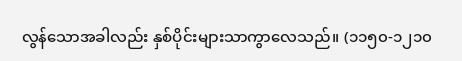လွန်သောအခါလည်း နှစ်ပိုင်းများသာကွာလေသည်။ (၁၁၅၀-၁၂၁၀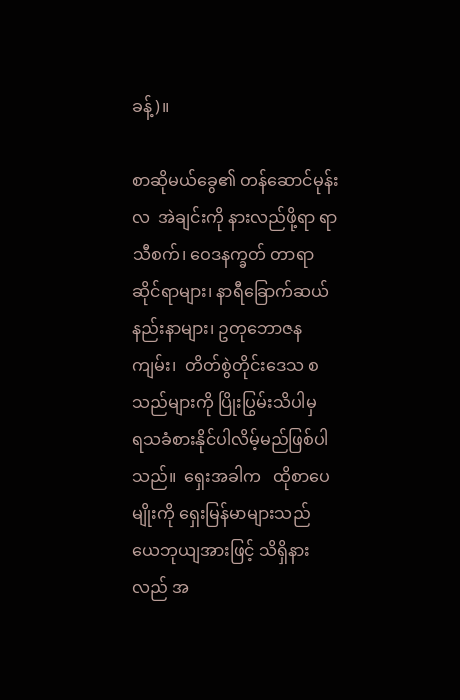ခန့်)။

စာဆိုမယ်ခွေ၏ တန်ဆောင်မုန်းလ  အဲချင်းကို နားလည်ဖို့ရာ ရာသီစက်၊ ဝေဒနက္ခတ် တာရာဆိုင်ရာများ၊ နာရီခြောက်ဆယ်နည်းနာများ၊ ဥတုဘောဇနကျမ်း၊  တိတ်စွဲတိုင်းဒေသ စသည်များကို ပြိုးပြွမ်းသိပါမှ     ရသခံစားနိုင်ပါလိမ့်မည်ဖြစ်ပါသည်။  ရှေးအခါက   ထိုစာပေမျိုးကို ရှေးမြန်မာများသည် ယေဘုယျအားဖြင့် သိရှိနားလည် အ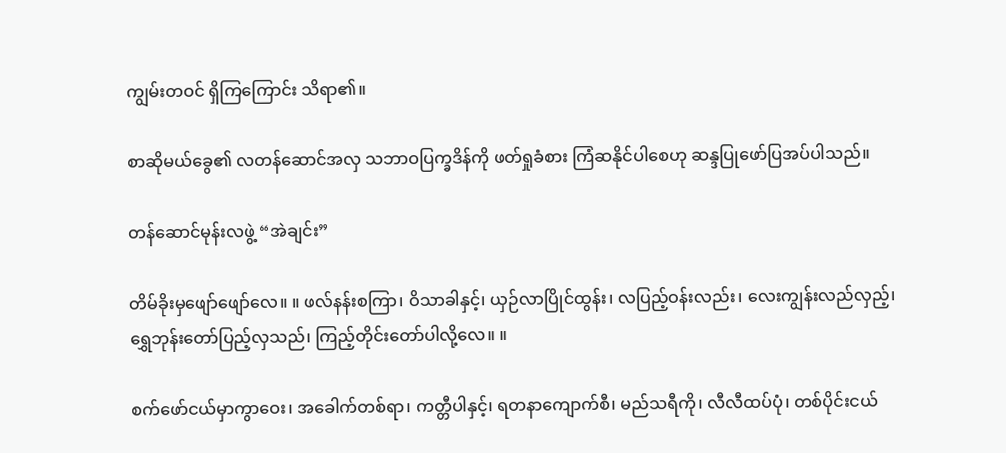ကျွမ်းတဝင် ရှိကြကြောင်း သိရာ၏။

စာဆိုမယ်ခွေ၏ လတန်ဆောင်အလှ သဘာဝပြက္ခဒိန်ကို ဖတ်ရှုခံစား ကြံဆနိုင်ပါစေဟု ဆန္ဒပြုဖော်ပြအပ်ပါသည်။

တန်ဆောင်မုန်းလဖွဲ့ “အဲချင်း”

တိမ်ခိုးမှဖျော်ဖျော်လေ။ ။ ဖလ်နန်းစကြာ၊ ဝိသာခါနှင့်၊ ယှဉ်လာပြိုင်ထွန်း၊ လပြည့်ဝန်းလည်း၊ လေးကျွန်းလည်လှည့်၊ ရွှေဘုန်းတော်ပြည့်လှသည်၊ ကြည့်တိုင်းတော်ပါလို့လေ။ ။

စက်ဖော်ငယ်မှာကွာဝေး၊ အခေါက်တစ်ရာ၊ ကတ္တီပါနှင့်၊ ရတနာကျောက်စီ၊ မည်သရီကို၊ လီလီထပ်ပုံ၊ တစ်ပိုင်းငယ်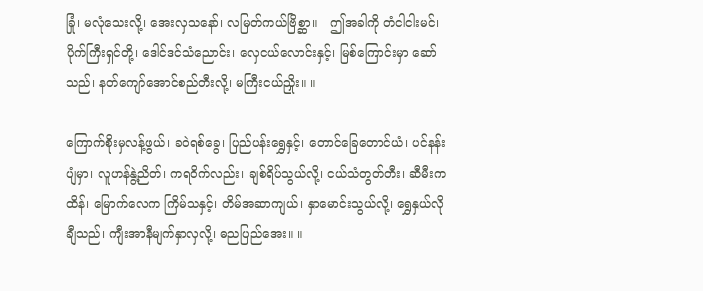ခြုံ၊ မလုံသေးလို့၊ အေးလှသနော်၊ လမြတ်ကယ်ဗြိစ္ဆာ။   ဤအခါကို တံငါငါးမင်၊ ပိုက်ကြီးရှင်တို့၊ ဒေါင်ဒင်သံညောင်း၊ လှေငယ်လောင်းနှင့်၊ မြစ်ကြောင်းမှာ ဆော်သည်၊ နတ်ကျော်အောင်စည်တီးလို့၊ မကြီးငယ်ညှိုး။ ။

ကြောက်စိုးမှလန့်ဖွယ်၊ ခဝဲရစ်ခွေ၊ ပြည်ပန်းရွှေနှင့်၊ တောင်ခြေတောင်ယံ၊ ပင်နန်းပျံမှာ၊ လူဟန်နွဲ့ညိတ်၊ ကရဝိက်လည်း၊ ချစ်ရိပ်သွယ်လို့၊ ငယ်သံတွတ်တီး၊ ဆီမီးကထိန်၊ မြောက်လေက ကြိမ်သနှင့်၊ တိမ်အဆာကျယ်၊ နှာမောင်းသွယ်လို့၊ ရွှေနှယ်လိုချီသည်၊ ကျီးအာနီမျက်နှာလှလို့၊ ဓညပြည်အေး။ ။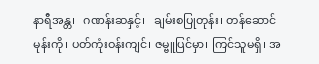နာရီအန္တ၊   ဂဏန်းဆနှင့်၊   ချမ်းစပြုတုန်း၊ တန်ဆောင်မုန်းကို၊ ပတ်ကုံးဝန်းကျင်၊ ဇမ္ဗူပြင်မှာ၊ ကြင်သူမရှိ၊ အ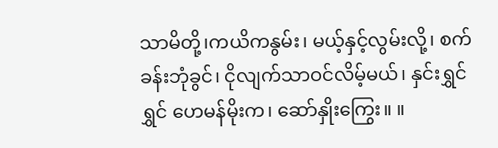သာမိတို့၊ကယိကနွမ်း၊ မယ့်နှင့်လွမ်းလို့၊ စက်ခန်းဘုံခွင်၊ ငိုလျက်သာဝင်လိမ့်မယ်၊ နှင်းရွှင်ရွှင် ဟေမန်မိုးက၊ ဆော်နှိုးကြွေး။ ။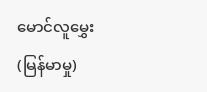မောင်လူမွှေး(မြန်မာမှု)